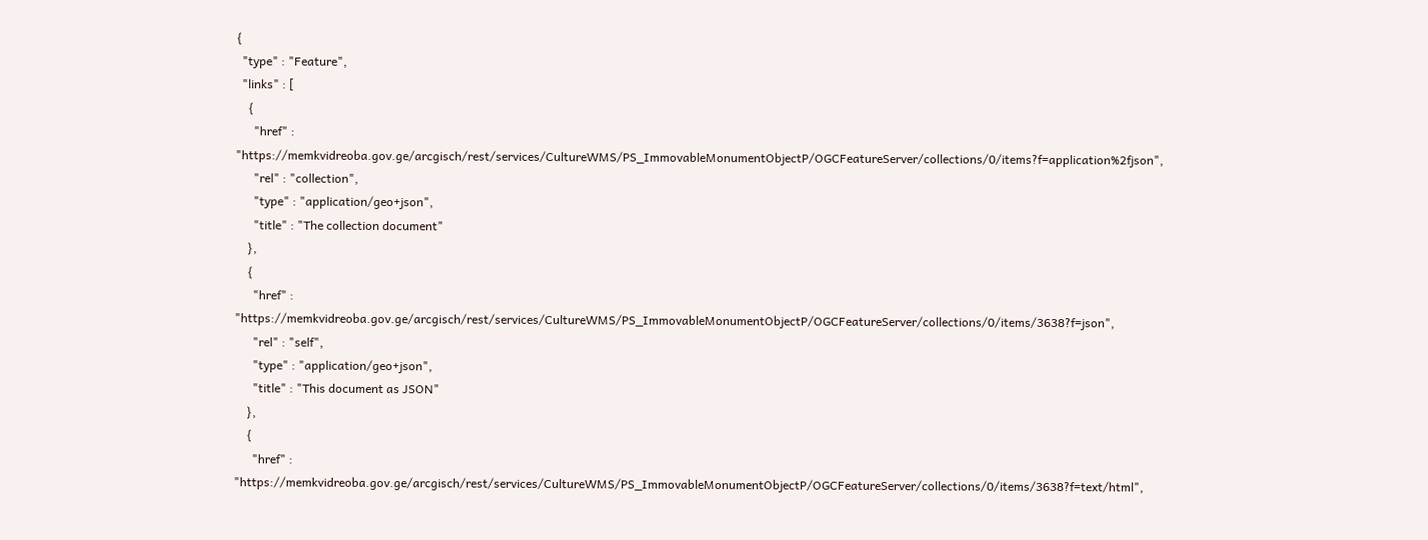{
  "type" : "Feature",
  "links" : [
    {
      "href" : "https://memkvidreoba.gov.ge/arcgisch/rest/services/CultureWMS/PS_ImmovableMonumentObjectP/OGCFeatureServer/collections/0/items?f=application%2fjson",
      "rel" : "collection",
      "type" : "application/geo+json",
      "title" : "The collection document"
    },
    {
      "href" : "https://memkvidreoba.gov.ge/arcgisch/rest/services/CultureWMS/PS_ImmovableMonumentObjectP/OGCFeatureServer/collections/0/items/3638?f=json",
      "rel" : "self",
      "type" : "application/geo+json",
      "title" : "This document as JSON"
    },
    {
      "href" : "https://memkvidreoba.gov.ge/arcgisch/rest/services/CultureWMS/PS_ImmovableMonumentObjectP/OGCFeatureServer/collections/0/items/3638?f=text/html",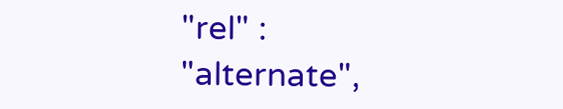"rel" : "alternate",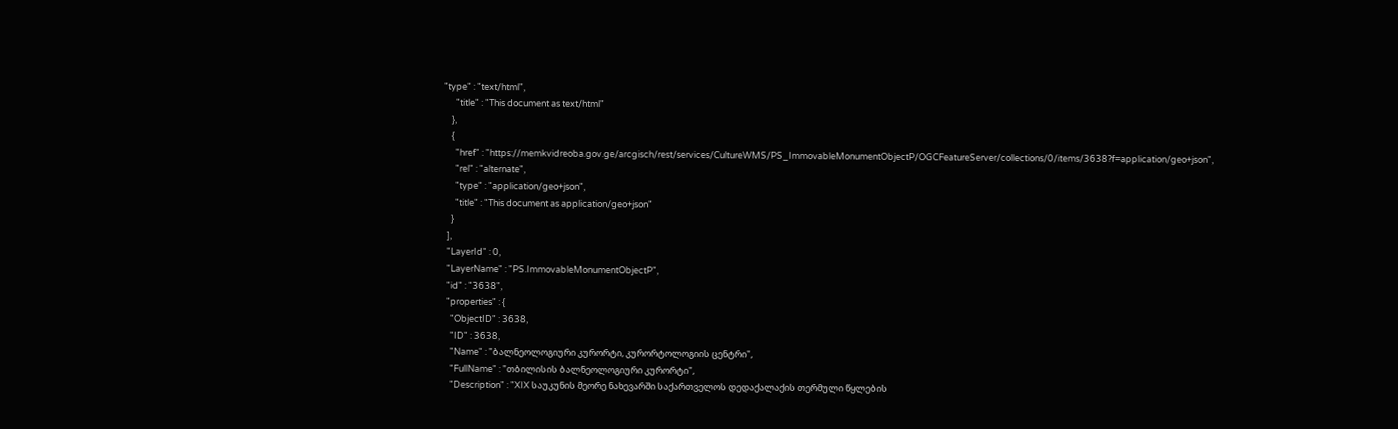"type" : "text/html",
      "title" : "This document as text/html"
    },
    {
      "href" : "https://memkvidreoba.gov.ge/arcgisch/rest/services/CultureWMS/PS_ImmovableMonumentObjectP/OGCFeatureServer/collections/0/items/3638?f=application/geo+json",
      "rel" : "alternate",
      "type" : "application/geo+json",
      "title" : "This document as application/geo+json"
    }
  ],
  "LayerId" : 0,
  "LayerName" : "PS.ImmovableMonumentObjectP",
  "id" : "3638",
  "properties" : {
    "ObjectID" : 3638,
    "ID" : 3638,
    "Name" : "ბალნეოლოგიური კურორტი, კურორტოლოგიის ცენტრი",
    "FullName" : "თბილისის ბალნეოლოგიური კურორტი",
    "Description" : "XIX საუკუნის მეორე ნახევარში საქართველოს დედაქალაქის თერმული წყლების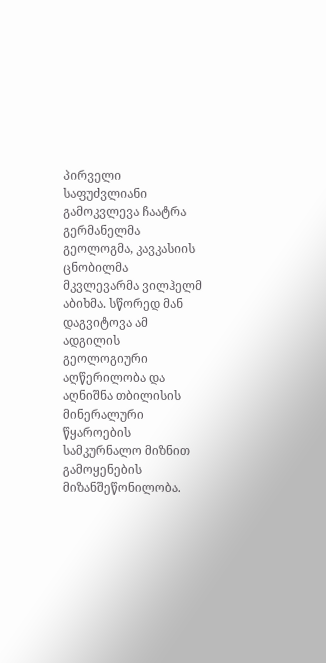პირველი საფუძვლიანი გამოკვლევა ჩაატრა გერმანელმა გეოლოგმა, კავკასიის ცნობილმა მკვლევარმა ვილჰელმ აბიხმა. სწორედ მან დაგვიტოვა ამ ადგილის გეოლოგიური აღწერილობა და აღნიშნა თბილისის მინერალური წყაროების სამკურნალო მიზნით გამოყენების მიზანშეწონილობა.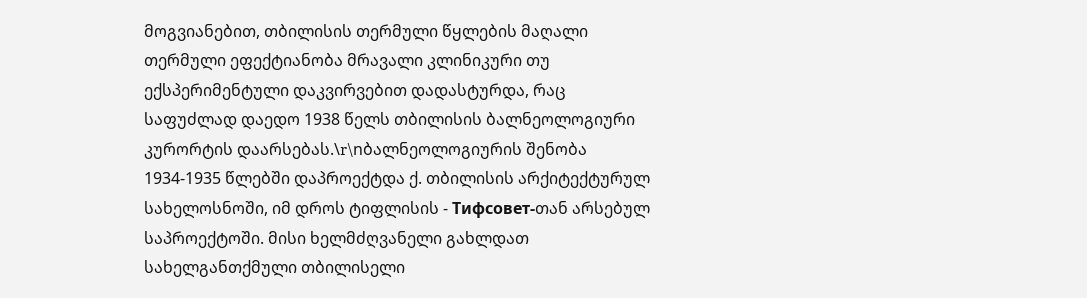მოგვიანებით, თბილისის თერმული წყლების მაღალი თერმული ეფექტიანობა მრავალი კლინიკური თუ ექსპერიმენტული დაკვირვებით დადასტურდა, რაც საფუძლად დაედო 1938 წელს თბილისის ბალნეოლოგიური კურორტის დაარსებას.\r\nბალნეოლოგიურის შენობა 1934-1935 წლებში დაპროექტდა ქ. თბილისის არქიტექტურულ სახელოსნოში, იმ დროს ტიფლისის - Тифсовет-თან არსებულ საპროექტოში. მისი ხელმძღვანელი გახლდათ სახელგანთქმული თბილისელი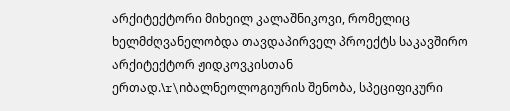არქიტექტორი მიხეილ კალაშნიკოვი, რომელიც ხელმძღვანელობდა თავდაპირველ პროექტს საკავშირო არქიტექტორ ჟიდკოვკისთან ერთად.\r\nბალნეოლოგიურის შენობა, სპეციფიკური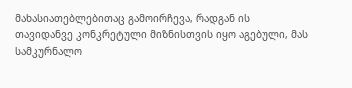მახასიათებლებითაც გამოირჩევა, რადგან ის თავიდანვე კონკრეტული მიზნისთვის იყო აგებული, მას სამკურნალო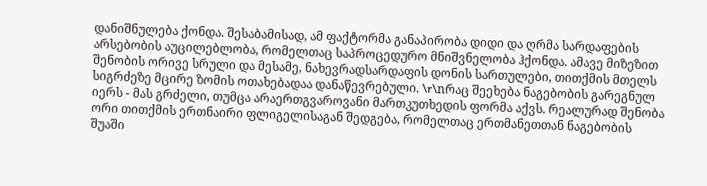დანიშნულება ქონდა. შესაბამისად, ამ ფაქტორმა განაპირობა დიდი და ღრმა სარდაფების არსებობის აუცილებლობა, რომელთაც საპროცედურო მნიშვნელობა ჰქონდა. ამავე მიზეზით შენობის ორივე სრული და მესამე, ნახევრადსარდაფის დონის სართულები, თითქმის მთელს სიგრძეზე მცირე ზომის ოთახებადაა დანაწევრებული. \r\nრაც შეეხება ნაგებობის გარეგნულ იერს - მას გრძელი, თუმცა არაერთგვაროვანი მართკუთხედის ფორმა აქვს. რეალურად შენობა ორი თითქმის ერთნაირი ფლიგელისაგან შედგება, რომელთაც ერთმანეთთან ნაგებობის შუაში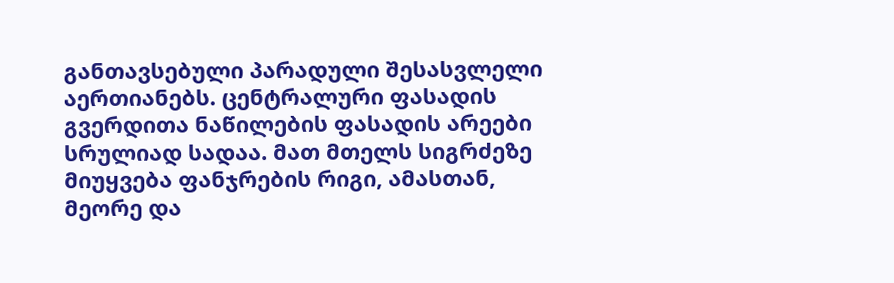განთავსებული პარადული შესასვლელი აერთიანებს. ცენტრალური ფასადის გვერდითა ნაწილების ფასადის არეები სრულიად სადაა. მათ მთელს სიგრძეზე მიუყვება ფანჯრების რიგი, ამასთან, მეორე და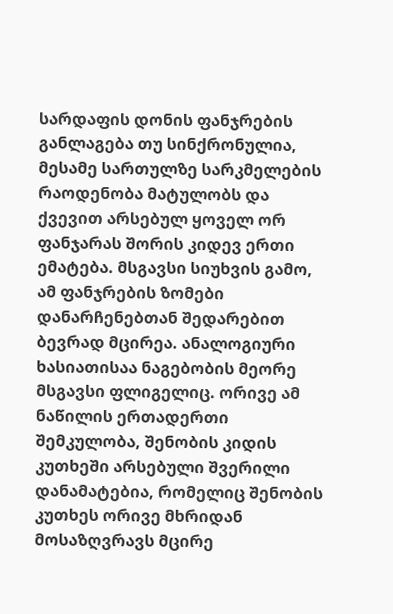სარდაფის დონის ფანჯრების განლაგება თუ სინქრონულია, მესამე სართულზე სარკმელების რაოდენობა მატულობს და ქვევით არსებულ ყოველ ორ ფანჯარას შორის კიდევ ერთი ემატება. მსგავსი სიუხვის გამო, ამ ფანჯრების ზომები დანარჩენებთან შედარებით ბევრად მცირეა. ანალოგიური ხასიათისაა ნაგებობის მეორე მსგავსი ფლიგელიც. ორივე ამ ნაწილის ერთადერთი შემკულობა, შენობის კიდის კუთხეში არსებული შვერილი დანამატებია, რომელიც შენობის კუთხეს ორივე მხრიდან მოსაზღვრავს მცირე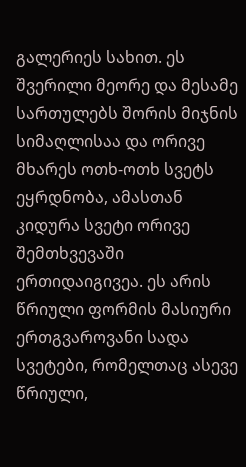გალერიეს სახით. ეს შვერილი მეორე და მესამე სართულებს შორის მიჯნის სიმაღლისაა და ორივე მხარეს ოთხ-ოთხ სვეტს ეყრდნობა, ამასთან კიდურა სვეტი ორივე შემთხვევაში ერთიდაიგივეა. ეს არის წრიული ფორმის მასიური ერთგვაროვანი სადა სვეტები, რომელთაც ასევე წრიული,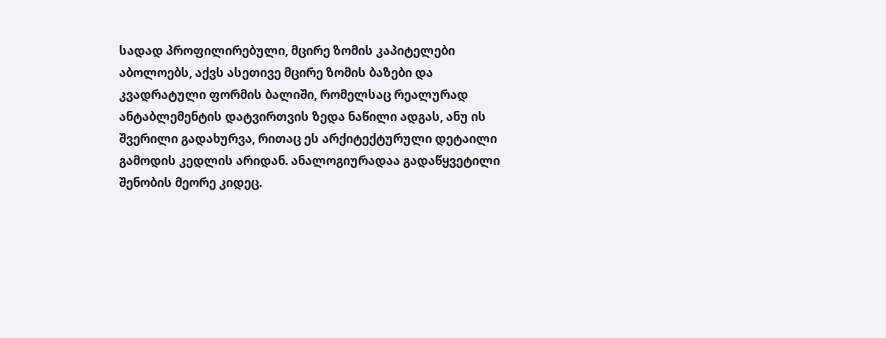სადად პროფილირებული, მცირე ზომის კაპიტელები აბოლოებს, აქვს ასეთივე მცირე ზომის ბაზები და კვადრატული ფორმის ბალიში, რომელსაც რეალურად ანტაბლემენტის დატვირთვის ზედა ნაწილი ადგას, ანუ ის შვერილი გადახურვა, რითაც ეს არქიტექტურული დეტაილი გამოდის კედლის არიდან. ანალოგიურადაა გადაწყვეტილი შენობის მეორე კიდეც.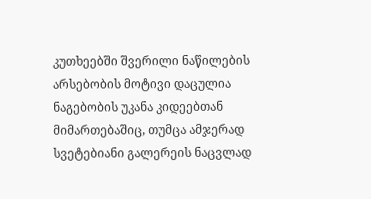კუთხეებში შვერილი ნაწილების არსებობის მოტივი დაცულია ნაგებობის უკანა კიდეებთან მიმართებაშიც, თუმცა ამჯერად სვეტებიანი გალერეის ნაცვლად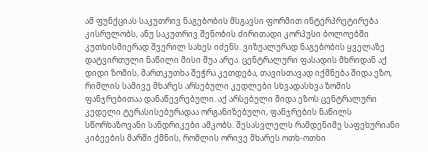ამ ფუნქციას საკუთრივ ნაგებობის მსგავსი ფორმით ინტერპრეტირება კისრულობს, ანუ საკუთრივ შენობის ძირითადი კორპუსი ბოლოებში კუთხისმიერად შვერილ სახეს იძენს. ვიზუალურად ნაგებობის ყველაზე დატვირთული ნაწილი მისი შუა არეა. ცენტრალური ფასადის მხრიდან აქ დიდი ზომის, მართკუთხა შეჭრა კეთდება, თავისთავად იქმნება შიდა ეზო, რიმლის სამივე მხარეს არსებული კედლები სხვადასხვა ზომის ფანჯრებითაა დანაწევრებული. აქ არსებული შიდა ეზოს ცენტრალური კედელი ტერასისებურადაა ორგანიზებული, ფანჯრების ნაწილს სწორხაზოვანი სანდრიკები ამკობს. შესასვლელს რამდენიმე საფეხურიანი კიბეების მარში ქმნის, რომლის ორივე მხარეს ოთხ-ოთხი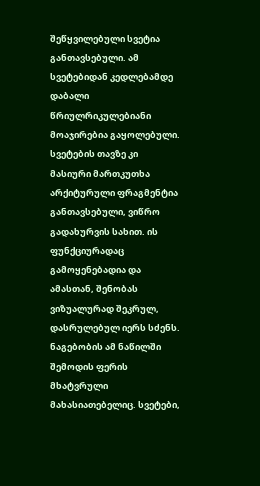შეწყვილებული სვეტია განთავსებული. ამ სვეტებიდან კედლებამდე დაბალი წრიულრიკულებიანი მოაჯირებია გაყოლებული. სვეტების თავზე კი მასიური მართკუთხა არქიტურული ფრაგმენტია განთავსებული, ვიწრო გადახურვის სახით. ის ფუნქციურადაც გამოყენებადია და ამასთან, შენობას ვიზუალურად შეკრულ, დასრულებულ იერს სძენს. ნაგებობის ამ ნაწილში შემოდის ფერის მხატვრული მახასიათებელიც. სვეტები,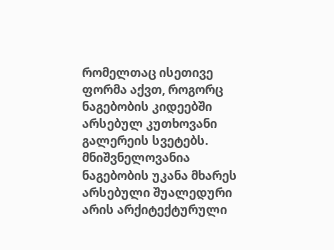რომელთაც ისეთივე ფორმა აქვთ, როგორც ნაგებობის კიდეებში არსებულ კუთხოვანი გალერეის სვეტებს. მნიშვნელოვანია ნაგებობის უკანა მხარეს არსებული შუალედური არის არქიტექტურული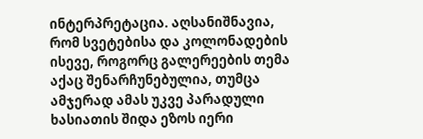ინტერპრეტაცია. აღსანიშნავია, რომ სვეტებისა და კოლონადების ისევე, როგორც გალერეების თემა აქაც შენარჩუნებულია, თუმცა ამჯერად ამას უკვე პარადული ხასიათის შიდა ეზოს იერი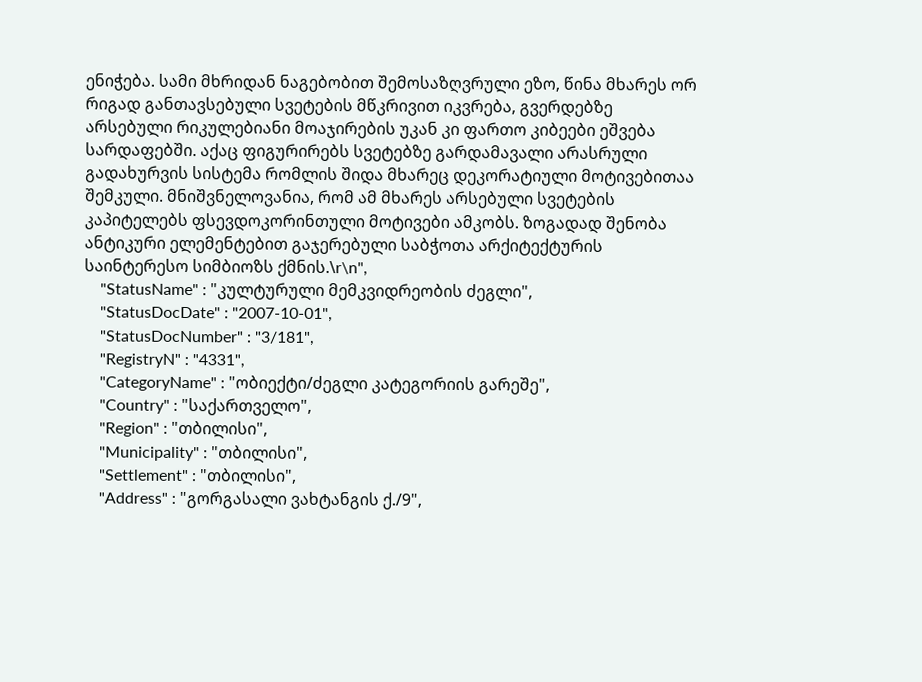ენიჭება. სამი მხრიდან ნაგებობით შემოსაზღვრული ეზო, წინა მხარეს ორ რიგად განთავსებული სვეტების მწკრივით იკვრება, გვერდებზე არსებული რიკულებიანი მოაჯირების უკან კი ფართო კიბეები ეშვება სარდაფებში. აქაც ფიგურირებს სვეტებზე გარდამავალი არასრული გადახურვის სისტემა რომლის შიდა მხარეც დეკორატიული მოტივებითაა შემკული. მნიშვნელოვანია, რომ ამ მხარეს არსებული სვეტების კაპიტელებს ფსევდოკორინთული მოტივები ამკობს. ზოგადად შენობა ანტიკური ელემენტებით გაჯერებული საბჭოთა არქიტექტურის საინტერესო სიმბიოზს ქმნის.\r\n",
    "StatusName" : "კულტურული მემკვიდრეობის ძეგლი",
    "StatusDocDate" : "2007-10-01",
    "StatusDocNumber" : "3/181",
    "RegistryN" : "4331",
    "CategoryName" : "ობიექტი/ძეგლი კატეგორიის გარეშე",
    "Country" : "საქართველო",
    "Region" : "თბილისი",
    "Municipality" : "თბილისი",
    "Settlement" : "თბილისი",
    "Address" : "გორგასალი ვახტანგის ქ./9",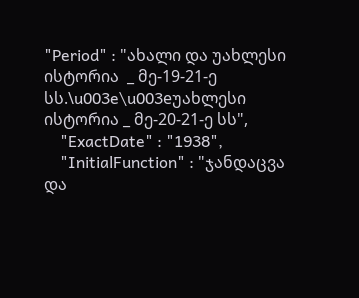"Period" : "ახალი და უახლესი ისტორია  _ მე-19-21-ე სს.\u003e\u003eუახლესი ისტორია _ მე-20-21-ე სს",
    "ExactDate" : "1938",
    "InitialFunction" : "ჯანდაცვა და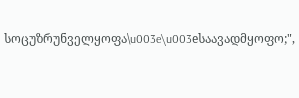სოცუზრუნველყოფა\u003e\u003eსაავადმყოფო;",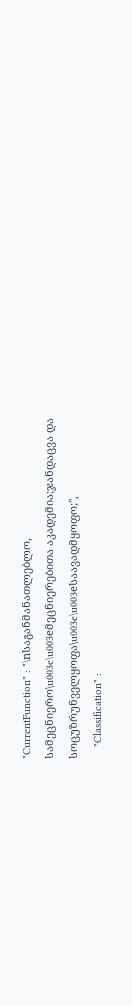"CurrentFunction" : "\nსაგანმანათლებლო, სამეცნიერო\u003e\u003eმეცნიერებითა აკადემია;ჯანდაცვა და სოცუზრუნველყოფა\u003e\u003eსაავადმყოფო;",
    "Classification" :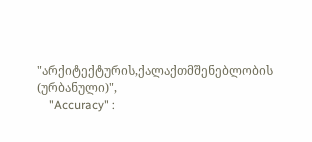"არქიტექტურის,ქალაქთმშენებლობის (ურბანული)",
    "Accuracy" :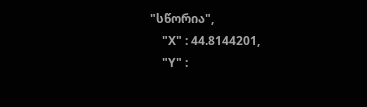"სწორია",
    "X" : 44.8144201,
    "Y" :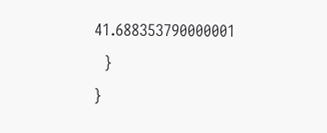41.688353790000001
  }
}